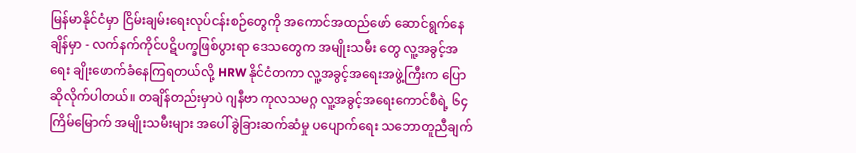မြန်မာနိုင်ငံမှာ ငြိမ်းချမ်းရေးလုပ်ငန်းစဉ်တွေကို အကောင်အထည်ဖော် ဆောင်ရွက်နေချိန်မှာ - လက်နက်ကိုင်ပဋိပက္ခဖြစ်ပွားရာ ဒေသတွေက အမျိုးသမီး တွေ လူ့အခွင့်အရေး ချိုးဖောက်ခံနေကြရတယ်လို့ HRW နိုင်ငံတကာ လူ့အခွင့်အရေးအဖွဲ့ကြီးက ပြောဆိုလိုက်ပါတယ်။ တချိန်တည်းမှာပဲ ဂျနီဗာ ကုလသမဂ္ဂ လူ့အခွင့်အရေးကောင်စီရဲ့ ၆၄ ကြိမ်မြောက် အမျိုးသမီးများ အပေါ် ခွဲခြားဆက်ဆံမှု ပပျောက်ရေး သဘောတူညီချက်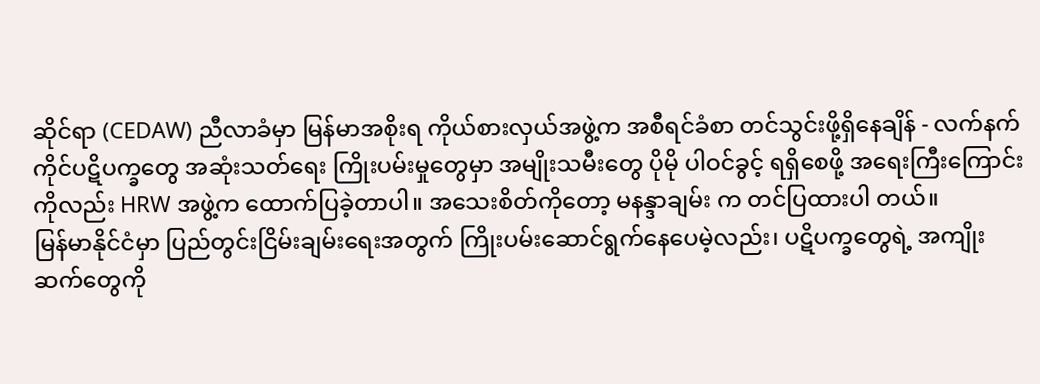ဆိုင်ရာ (CEDAW) ညီလာခံမှာ မြန်မာအစိုးရ ကိုယ်စားလှယ်အဖွဲ့က အစီရင်ခံစာ တင်သွင်းဖို့ရှိနေချိန် - လက်နက်ကိုင်ပဋိပက္ခတွေ အဆုံးသတ်ရေး ကြိုးပမ်းမှုတွေမှာ အမျိုးသမီးတွေ ပိုမို ပါဝင်ခွင့် ရရှိစေဖို့ အရေးကြီးကြောင်းကိုလည်း HRW အဖွဲ့က ထောက်ပြခဲ့တာပါ။ အသေးစိတ်ကိုတော့ မနန္ဒာချမ်း က တင်ပြထားပါ တယ်။
မြန်မာနိုင်ငံမှာ ပြည်တွင်းငြိမ်းချမ်းရေးအတွက် ကြိုးပမ်းဆောင်ရွက်နေပေမဲ့လည်း၊ ပဋိပက္ခတွေရဲ့ အကျိုးဆက်တွေကို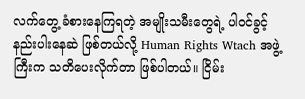လက်တွေ့ ခံစားနေကြရတဲ့ အမျိုးသမီးတွေရဲ့ ပါဝင်ခွင့် နည်းပါးနေဆဲ ဖြစ်တယ်လို့ Human Rights Wtach အဖွဲ့ကြီးက သတိပေးလိုက်တာ ဖြစ်ပါတယ်။ ငြိမ်း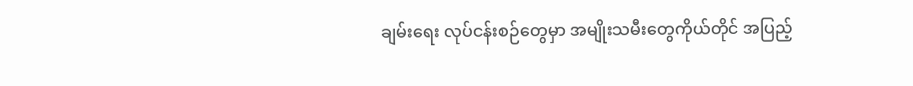ချမ်းရေး လုပ်ငန်းစဉ်တွေမှာ အမျိုးသမီးတွေကိုယ်တိုင် အပြည့်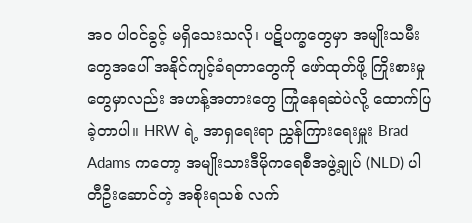အ၀ ပါဝင်ခွင့် မရှိသေးသလို၊ ပဋိပက္ခတွေမှာ အမျိုးသမီးတွေအပေါ် အနိုင်ကျင့်ခံရတာတွေကို ဖော်ထုတ်ဖို့ ကြိုးစားမှုတွေမှာလည်း အဟန့်အတားတွေ ကြုံနေရဆဲပဲလို့ ထောက်ပြခဲ့တာပါ။ HRW ရဲ့ အာရှရေးရာ ညွှန်ကြားရေးမှူး Brad Adams ကတော့ အမျိုးသားဒီမိုကရေစီအဖွဲ့ချုပ် (NLD) ပါတီဦးဆောင်တဲ့ အစိုးရသစ် လက်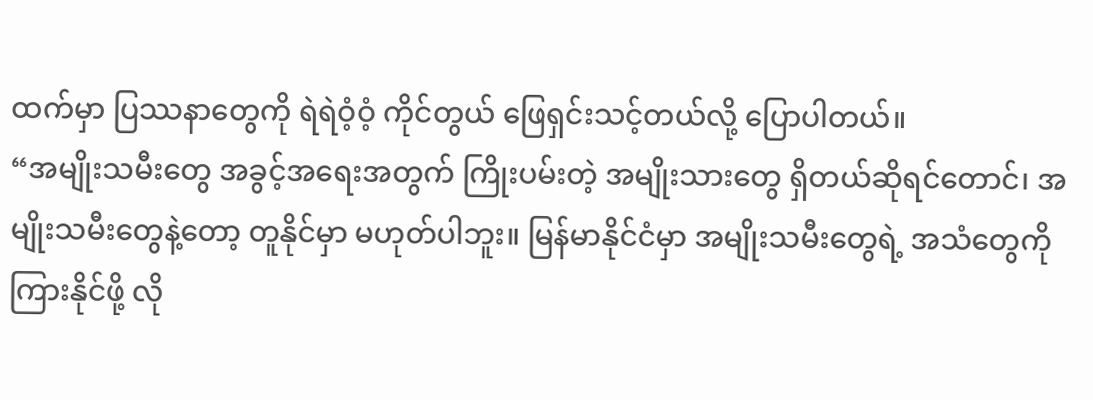ထက်မှာ ပြဿနာတွေကို ရဲရဲဝံ့ဝံ့ ကိုင်တွယ် ဖြေရှင်းသင့်တယ်လို့ ပြောပါတယ်။
“အမျိုးသမီးတွေ အခွင့်အရေးအတွက် ကြိုးပမ်းတဲ့ အမျိုးသားတွေ ရှိတယ်ဆိုရင်တောင်၊ အမျိုးသမီးတွေနဲ့တော့ တူနိုင်မှာ မဟုတ်ပါဘူး။ မြန်မာနိုင်ငံမှာ အမျိုးသမီးတွေရဲ့ အသံတွေကို ကြားနိုင်ဖို့ လို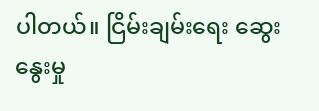ပါတယ်။ ငြိမ်းချမ်းရေး ဆွေးနွေးမှု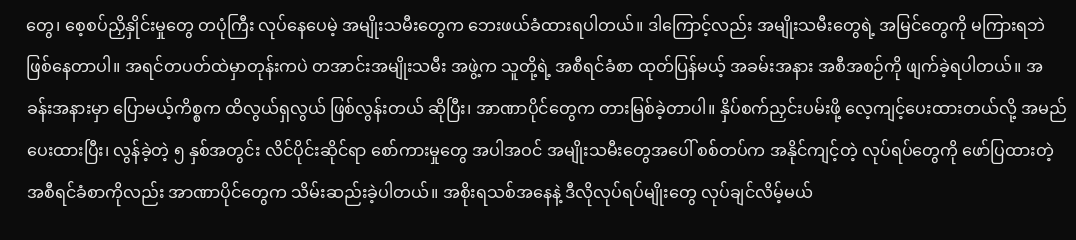တွေ၊ စေ့စပ်ညှိနှိုင်းမှုတွေ တပုံကြီး လုပ်နေပေမဲ့ အမျိုးသမီးတွေက ဘေးဖယ်ခံထားရပါတယ်။ ဒါကြောင့်လည်း အမျိုးသမီးတွေရဲ့ အမြင်တွေကို မကြားရဘဲ ဖြစ်နေတာပါ။ အရင်တပတ်ထဲမှာတုန်းကပဲ တအာင်းအမျိုးသမီး အဖွဲ့က သူတို့ရဲ့ အစီရင်ခံစာ ထုတ်ပြန်မယ့် အခမ်းအနား အစီအစဉ်ကို ဖျက်ခဲ့ရပါတယ်။ အခန်းအနားမှာ ပြောမယ့်ကိစ္စက ထိလွယ်ရှလွယ် ဖြစ်လွန်းတယ် ဆိုပြီး၊ အာဏာပိုင်တွေက တားမြစ်ခဲ့တာပါ။ နှိပ်စက်ညှင်းပမ်းဖို့ လေ့ကျင့်ပေးထားတယ်လို့ အမည်ပေးထားပြီး၊ လွန်ခဲ့တဲ့ ၅ နှစ်အတွင်း လိင်ပိုင်းဆိုင်ရာ စော်ကားမှုတွေ အပါအဝင် အမျိုးသမီးတွေအပေါ် စစ်တပ်က အနိုင်ကျင့်တဲ့ လုပ်ရပ်တွေကို ဖော်ပြထားတဲ့ အစီရင်ခံစာကိုလည်း အာဏာပိုင်တွေက သိမ်းဆည်းခဲ့ပါတယ်။ အစိုးရသစ်အနေနဲ့ ဒီလိုလုပ်ရပ်မျိုးတွေ လုပ်ချင်လိမ့်မယ်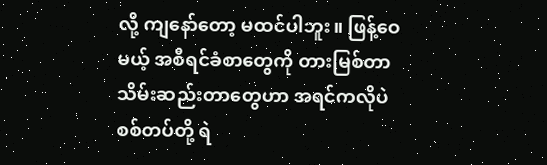လို့ ကျနော်တော့ မထင်ပါဘူး။ ဖြန့်ဝေမယ့် အစီရင်ခံစာတွေကို တားမြစ်တာ သိမ်းဆည်းတာတွေဟာ အရင်ကလိုပဲ စစ်တပ်တို့ ရဲ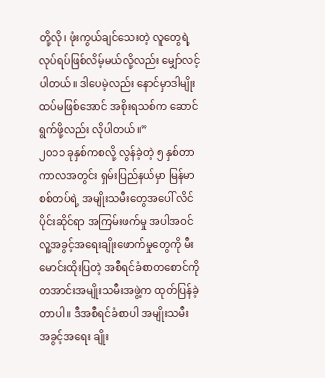တို့လို၊ ဖုံးကွယ်ချင်သေးတဲ့ လူတွေရဲ့ လုပ်ရပ်ဖြစ်လိမ့်မယ်လို့လည်း မျှော်လင့်ပါတယ်။ ဒါပေမဲ့လည်း နောင်မှာဒါမျိုး ထပ်မဖြစ်အောင် အစိုးရသစ်က ဆောင်ရွက်ဖို့လည်း လိုပါတယ်။”
၂၀၁၁ ခုနှစ်ကစလို့ လွန်ခဲ့တဲ့ ၅ နှစ်တာကာလအတွင်း ရှမ်းပြည်နယ်မှာ မြန်မာစစ်တပ်ရဲ့ အမျိုးသမီးတွေအပေါ် လိင်ပိုင်းဆိုင်ရာ အကြမ်းဖက်မှု အပါအဝင် လူ့အခွင့်အရေးချိုးဖောက်မှုတွေကို မီးမောင်းထိုးပြတဲ့ အစီရင်ခံစာတစောင်ကို တအာင်းအမျိုးသမီးအဖွဲ့က ထုတ်ပြန်ခဲ့တာပါ။ ဒီအစီရင်ခံစာပါ အမျိုးသမီး အခွင့်အရေး ချိုး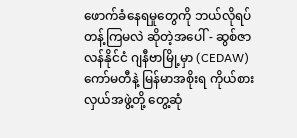ဖောက်ခံနေရမှုတွေကို ဘယ်လိုရပ်တန့်ကြမလဲ ဆိုတဲ့အပေါ် - ဆွစ်ဇာလန်နိုင်ငံ ဂျနီဗာမြို့မှာ (CEDAW) ကော်မတီနဲ့ မြန်မာအစိုးရ ကိုယ်စားလှယ်အဖွဲ့တို့ တွေ့ဆုံ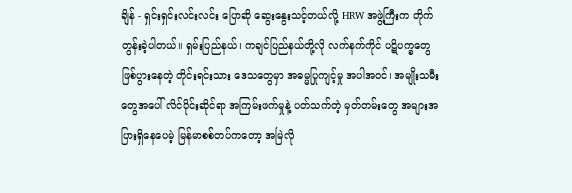ချိန် - ရှင်းရှင်းလင်းလင်း ပြောဆို ဆွေးနွေးသင့်တယ်လို့ HRW အဖွဲ့ကြီးက တိုက်တွန်းခဲ့ပါတယ်။ ရှမ်းပြည်နယ်၊ ကချင်ပြည်နယ်တို့လို လက်နက်ကိုင် ပဋိပက္ခတွေ ဖြစ်ပွားနေတဲ့ တိုင်းရင်းသား ဒေသတွေမှာ အဓမ္မပြုကျင့်မှု အပါအဝင်၊ အမျိုးသမီးတွေအပေါ် လိင်ပိုင်းဆိုင်ရာ အကြမ်းဖက်မှုနဲ့ ပတ်သက်တဲ့ မှတ်တမ်းတွေ အများအပြားရှိနေပေမဲ့ မြန်မာစစ်တပ်ကတော့ အမြဲလို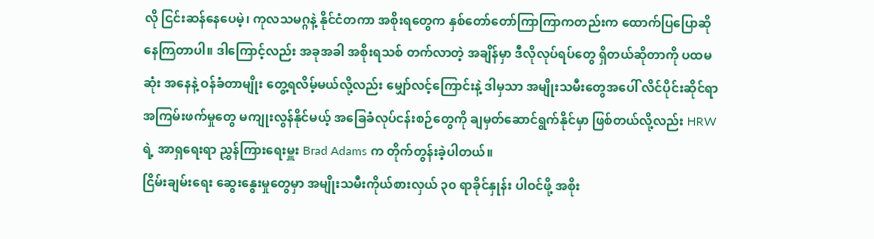လို ငြင်းဆန်နေပေမဲ့၊ ကုလသမဂ္ဂနဲ့ နိုင်ငံတကာ အစိုးရတွေက နှစ်တော်တော်ကြာကြာကတည်းက ထောက်ပြပြောဆိုနေကြတာပါ။ ဒါကြောင့်လည်း အခုအခါ အစိုးရသစ် တက်လာတဲ့ အချိန်မှာ ဒီလိုလုပ်ရပ်တွေ ရှိတယ်ဆိုတာကို ပထမဆုံး အနေနဲ့ ဝန်ခံတာမျိုး တွေ့ရလိမ့်မယ်လို့လည်း မျှော်လင့်ကြောင်းနဲ့ ဒါမှသာ အမျိုးသမီးတွေအပေါ် လိင်ပိုင်းဆိုင်ရာ အကြမ်းဖက်မှုတွေ မကျုးလွန်နိုင်မယ့် အခြေခံလုပ်ငန်းစဉ်တွေကို ချမှတ်ဆောင်ရွက်နိုင်မှာ ဖြစ်တယ်လို့လည်း HRW ရဲ့ အာရှရေးရာ ညွှန်ကြားရေးမှူး Brad Adams က တိုက်တွန်းခဲ့ပါတယ်။
ငြိမ်းချမ်းရေး ဆွေးနွေးမှုတွေမှာ အမျိုးသမီးကိုယ်စားလှယ် ၃၀ ရာခိုင်နှုန်း ပါဝင်ဖို့ အစိုး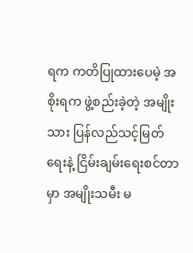ရက ကတိပြုထားပေမဲ့ အစိုးရက ဖွဲ့စည်းခဲ့တဲ့ အမျိုးသား ပြန်လည်သင့်မြတ်ရေးနဲ့ ငြိမ်းချမ်းရေးစင်တာမှာ အမျိုးသမီး မ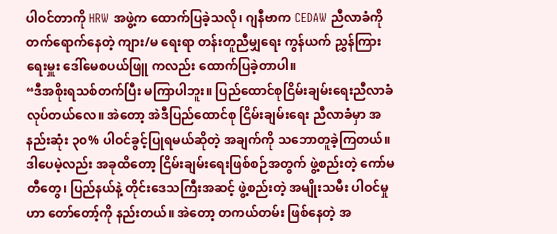ပါဝင်တာကို HRW အဖွဲ့က ထောက်ပြခဲ့သလို၊ ဂျနီဗာက CEDAW ညီလာခံကို တက်ရောက်နေတဲ့ ကျား/မ ရေးရာ တန်းတူညီမျှရေး ကွန်ယက် ညွှန်ကြားရေးမှူး ဒေါ်မေစပယ်ဖြူ ကလည်း ထောက်ပြခဲ့တာပါ။
“ဒီအစိုးရသစ်တက်ပြီး မကြာပါဘူး။ ပြည်ထောင်စုငြိမ်းချမ်းရေးညီလာခံလုပ်တယ်လေ။ အဲတော့ အဲဒီပြည်ထောင်စု ငြိမ်းချမ်းရေး ညီလာခံမှာ အနည်းဆုံး ၃၀% ပါဝင်ခွင့်ပြုရမယ်ဆိုတဲ့ အချက်ကို သဘောတူခဲ့ကြတယ်။ ဒါပေမဲ့လည်း အခုထိတော့ ငြိမ်းချမ်းရေးဖြစ်စဉ်အတွက် ဖွဲ့စည်းတဲ့ ကော်မတီတွေ၊ ပြည်နယ်နဲ့ တိုင်းဒေသကြီးအဆင့် ဖွဲ့စည်းတဲ့ အမျိုးသမီး ပါဝင်မှုဟာ တော်တော့်ကို နည်းတယ်။ အဲတော့ တကယ်တမ်း ဖြစ်နေတဲ့ အ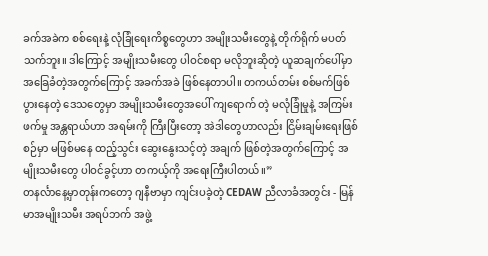ခက်အခဲက စစ်ရေးနဲ့ လုံခြုံရေးကိစ္စတွေဟာ အမျိုးသမီးတွေနဲ့ တိုက်ရိုက် မပတ်သက်ဘူး။ ဒါကြောင့် အမျိုးသမီးတွေ ပါဝင်စရာ မလိုဘူးဆိုတဲ့ ယူဆချက်ပေါ်မှာ အခြေခံတဲ့အတွက်ကြောင့် အခက်အခဲ ဖြစ်နေတာပါ။ တကယ်တမ်း စစ်မက်ဖြစ်ပွားနေတဲ့ ဒေသတွေမှာ အမျိုးသမီးတွေအပေါ် ကျရောက် တဲ့ မလုံခြုံမှုနဲ့ အကြမ်းဖက်မှု အန္တရာယ်ဟာ အရမ်းကို ကြီးပြီးတော့ အဲဒါတွေဟာလည်း ငြိမ်းချမ်းရေးဖြစ်စဉ်မှာ မဖြစ်မနေ ထည့်သွင်း ဆွေးနွေးသင့်တဲ့ အချက် ဖြစ်တဲ့အတွက်ကြောင့် အမျိုးသမီးတွေ ပါဝင်ခွင့်ဟာ တကယ့်ကို အရေးကြီးပါတယ်။”
တနင်္လာနေ့မှာတုန်းကတော့ ဂျနီဗာမှာ ကျင်းပခဲ့တဲ့ CEDAW ညီလာခံအတွင်း - မြန်မာအမျိုးသမီး အရပ်ဘက် အဖွဲ့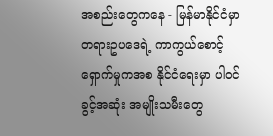အစည်းတွေကနေ - မြန်မာနိုင်ငံမှာ တရားဥပဒေရဲ့ ကာကွယ်စောင့်ရှောက်မှုကအစ နိုင်ငံရေးမှာ ပါဝင်ခွင့်အဆုံး အမျိုးသမီးတွေ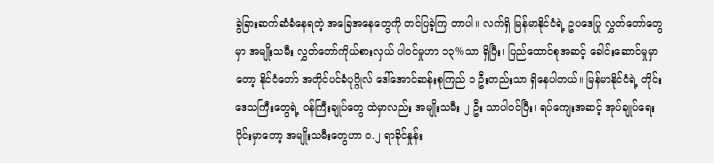ခွဲခြားဆက်ဆံခံနေရတဲ့ အခြေအနေတွေကို တင်ပြခဲ့ကြ တာပါ။ လက်ရှိ မြန်မာနိုင်ငံရဲ့ ဥပဒေပြု လွှတ်တော်တွေမှာ အမျိုးသမီး လွှတ်တော်ကိုယ်စားလှယ် ပါဝင်မှုဟာ ၁၃%သာ ရှိပြီး၊ ပြည်ထောင်စုအဆင့် ခေါင်းဆောင်မှုမှာတော့ နိုင်ငံတော် အတိုင်ပင်ခံပုဂ္ဂိုလ် ဒေါ်အောင်ဆန်းစုကြည် ၁ ဦးတည်းသာ ရှိနေပါတယ်။ မြန်မာနိုင်ငံရဲ့ တိုင်းဒေသကြီးတွေရဲ့ ဝန်ကြီးချုပ်တွေ ထဲမှာလည်း အမျိုးသမီး ၂ ဦး သာပါဝင်ပြီး၊ ရပ်ကျေးအဆင့် အုပ်ချုပ်ရေးပိုင်းမှာတော့ အမျိုးသမီးတွေဟာ ဝ.၂ ရာခိုင်နှုန်း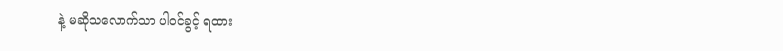နဲ့ မဆိုသလောက်သာ ပါဝင်ခွင့် ရထား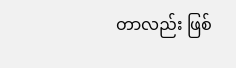တာလည်း ဖြစ်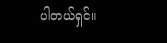ပါတယ်ရှင်။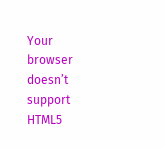Your browser doesn’t support HTML5